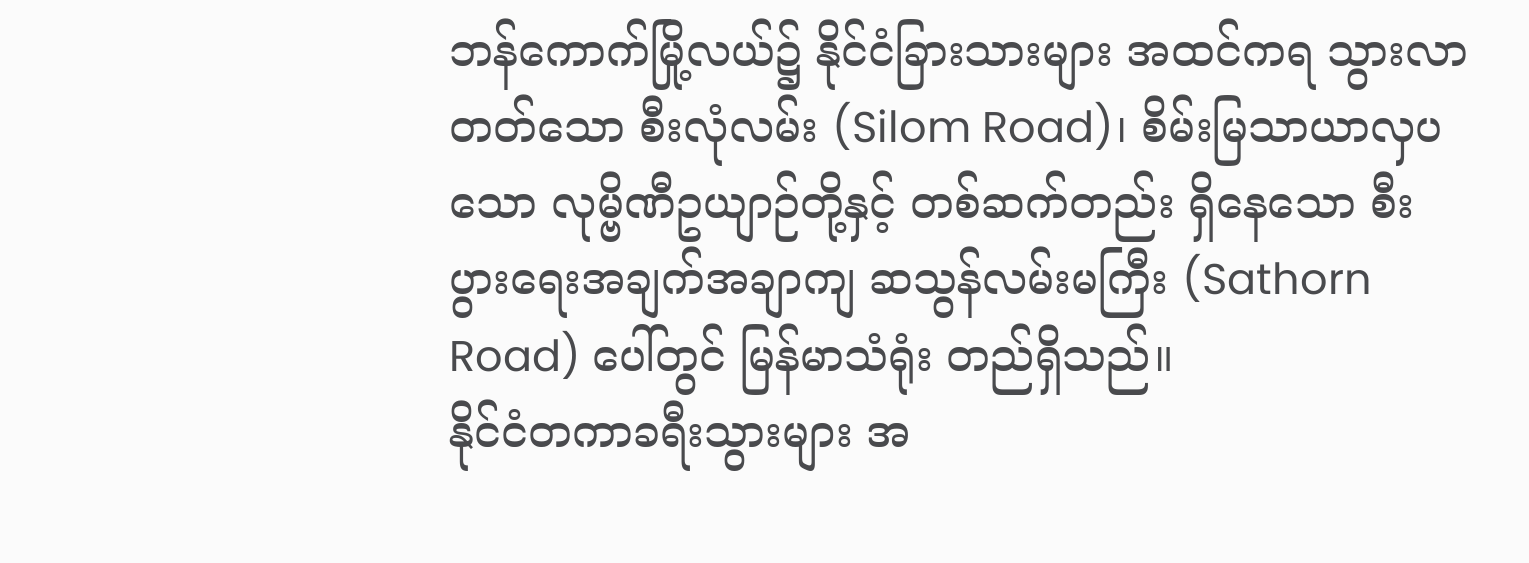ဘန်ကောက်မြို့လယ်၌ နိုင်ငံခြားသားများ အထင်ကရ သွားလာတတ်သော စီးလုံလမ်း (Silom Road)၊ စိမ်းမြသာယာလှပသော လုမ္ဗိဏီဥယျာဉ်တို့နှင့် တစ်ဆက်တည်း ရှိနေသော စီးပွားရေးအချက်အချာကျ ဆသွန်လမ်းမကြီး (Sathorn Road) ပေါ်တွင် မြန်မာသံရုံး တည်ရှိသည်။
နိုင်ငံတကာခရီးသွားများ အ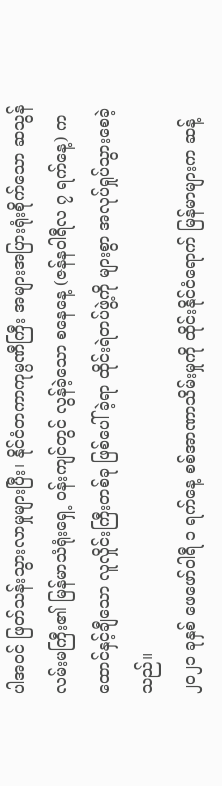ပါအဝင် ဖြတ်သန်းသွားလာမှုများပြီး၊ နိုင်ငံတကာကုမ္ပဏီကြီး အများအပြားရုံးစိုက်သော ဆသွန်လမ်းမကြီး၏ မြန်မာသံရုံးရှေ့ ဝန်းကျင်တွင် လွန်ခဲ့သော စနေနေ့ (ဇန်နဝါရီလ ၇ ရက်နေ့) က ထောင်နှင့်ချီသော လူလှိုင်းကြီးတစ်ခု ဖြစ်ပေါ်ခဲ့ရာ ထိုင်းရဲတပ်ဖွဲ့ကို များစွာ အလုပ်ရှုပ်သွားစေခဲ့သည်။
၂၀၂၁ ခုနှစ် ဖေဖော်ဝါရီ ၁ ရက်နေ့ စစ်အာဏာသိမ်းမှုကို ထိုင်းနိုင်ငံရောက် မြန်မာများက ဆန့်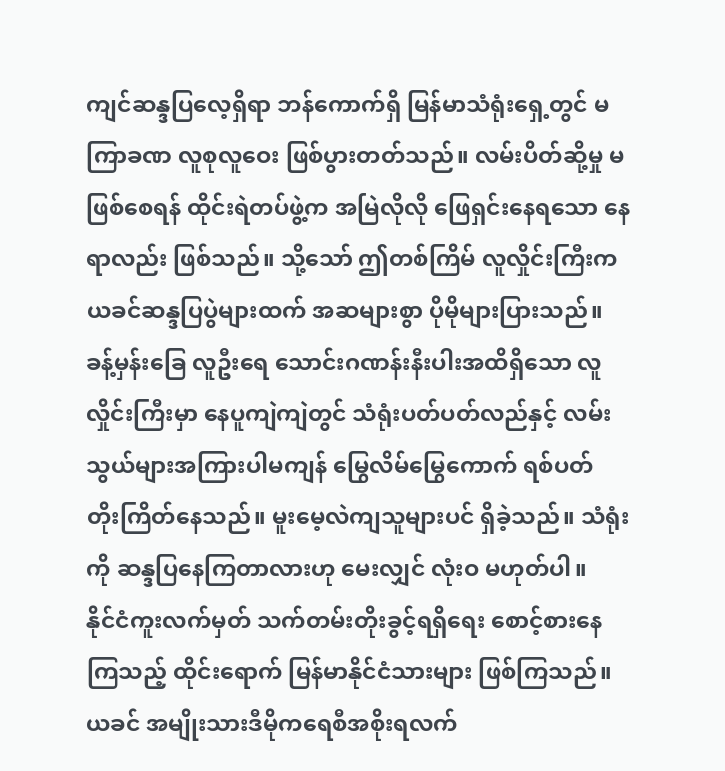ကျင်ဆန္ဒပြလေ့ရှိရာ ဘန်ကောက်ရှိ မြန်မာသံရုံးရှေ့တွင် မကြာခဏ လူစုလူဝေး ဖြစ်ပွားတတ်သည်။ လမ်းပိတ်ဆို့မှု မဖြစ်စေရန် ထိုင်းရဲတပ်ဖွဲ့က အမြဲလိုလို ဖြေရှင်းနေရသော နေရာလည်း ဖြစ်သည်။ သို့သော် ဤတစ်ကြိမ် လူလှိုင်းကြီးက ယခင်ဆန္ဒပြပွဲများထက် အဆများစွာ ပိုမိုများပြားသည်။
ခန့်မှန်းခြေ လူဦးရေ သောင်းဂဏန်းနီးပါးအထိရှိသော လူလှိုင်းကြီးမှာ နေပူကျဲကျဲတွင် သံရုံးပတ်ပတ်လည်နှင့် လမ်းသွယ်များအကြားပါမကျန် မြွေလိမ်မြွေကောက် ရစ်ပတ် တိုးကြိတ်နေသည်။ မူးမေ့လဲကျသူများပင် ရှိခဲ့သည်။ သံရုံးကို ဆန္ဒပြနေကြတာလားဟု မေးလျှင် လုံးဝ မဟုတ်ပါ။
နိုင်ငံကူးလက်မှတ် သက်တမ်းတိုးခွင့်ရရှိရေး စောင့်စားနေကြသည့် ထိုင်းရောက် မြန်မာနိုင်ငံသားများ ဖြစ်ကြသည်။ ယခင် အမျိုးသားဒီမိုကရေစီအစိုးရလက်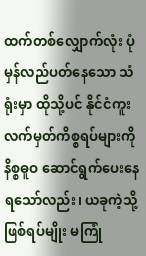ထက်တစ်လျှောက်လုံး ပုံမှန်လည်ပတ်နေသော သံရုံးမှာ ထိုသို့ပင် နိုင်ငံကူးလက်မှတ်ကိစ္စရပ်များကို နိစ္စဓူဝ ဆောင်ရွက်ပေးနေရသော်လည်း၊ ယခုကဲ့သို့ ဖြစ်ရပ်မျိုး မကြုံ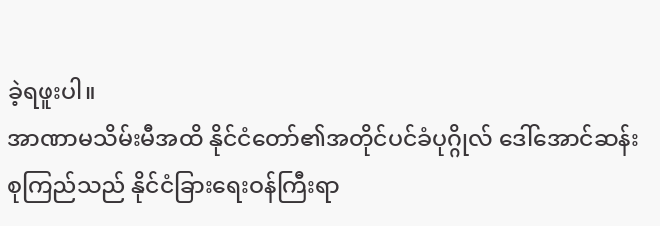ခဲ့ရဖူးပါ။
အာဏာမသိမ်းမီအထိ နိုင်ငံတော်၏အတိုင်ပင်ခံပုဂ္ဂိုလ် ဒေါ်အောင်ဆန်းစုကြည်သည် နိုင်ငံခြားရေးဝန်ကြီးရာ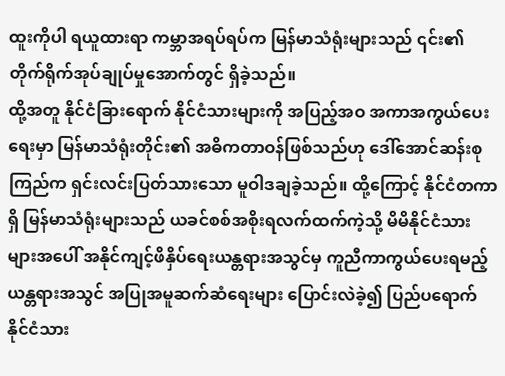ထူးကိုပါ ရယူထားရာ ကမ္ဘာအရပ်ရပ်က မြန်မာသံရုံးများသည် ၎င်း၏ တိုက်ရိုက်အုပ်ချုပ်မှုအောက်တွင် ရှိခဲ့သည်။
ထို့အတူ နိုင်ငံခြားရောက် နိုင်ငံသားများကို အပြည့်အဝ အကာအကွယ်ပေးရေးမှာ မြန်မာသံရုံးတိုင်း၏ အဓိကတာဝန်ဖြစ်သည်ဟု ဒေါ်အောင်ဆန်းစုကြည်က ရှင်းလင်းပြတ်သားသော မူဝါဒချခဲ့သည်။ ထို့ကြောင့် နိုင်ငံတကာရှိ မြန်မာသံရုံးများသည် ယခင်စစ်အစိုးရလက်ထက်ကဲ့သို့ မိမိနိုင်ငံသားများအပေါ် အနိုင်ကျင့်ဖိနှိပ်ရေးယန္တရားအသွင်မှ ကူညီကာကွယ်ပေးရမည့် ယန္တရားအသွင် အပြုအမူဆက်ဆံရေးများ ပြောင်းလဲခဲ့၍ ပြည်ပရောက် နိုင်ငံသား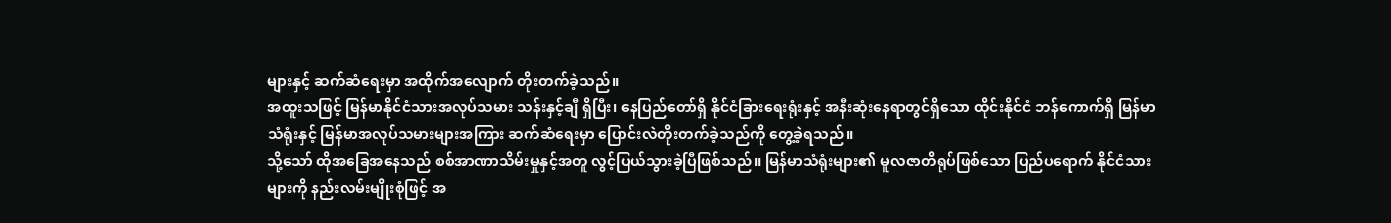များနှင့် ဆက်ဆံရေးမှာ အထိုက်အလျောက် တိုးတက်ခဲ့သည်။
အထူးသဖြင့် မြန်မာနိုင်ငံသားအလုပ်သမား သန်းနှင့်ချီ ရှိပြီး၊ နေပြည်တော်ရှိ နိုင်ငံခြားရေးရုံးနှင့် အနီးဆုံးနေရာတွင်ရှိသော ထိုင်းနိုင်ငံ ဘန်ကောက်ရှိ မြန်မာသံရုံးနှင့် မြန်မာအလုပ်သမားများအကြား ဆက်ဆံရေးမှာ ပြောင်းလဲတိုးတက်ခဲ့သည်ကို တွေ့ခဲ့ရသည်။
သို့သော် ထိုအခြေအနေသည် စစ်အာဏာသိမ်းမှုနှင့်အတူ လွင့်ပြယ်သွားခဲ့ပြီဖြစ်သည်။ မြန်မာသံရုံးများ၏ မူလဇာတိရုပ်ဖြစ်သော ပြည်ပရောက် နိုင်ငံသားများကို နည်းလမ်းမျိုးစုံဖြင့် အ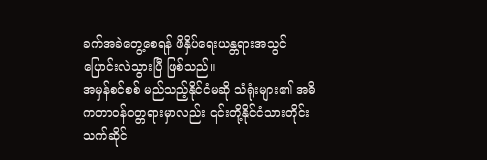ခက်အခဲတွေ့စေရန် ဖိနှိပ်ရေးယန္တရားအသွင် ပြောင်းလဲသွားပြီ ဖြစ်သည်။
အမှန်စင်စစ် မည်သည့်နိုင်ငံမဆို သံရုံးများ၏ အဓိကတာဝန်ဝတ္တရားမှာလည်း ၎င်းတို့နိုင်ငံသားတိုင်း သက်ဆိုင်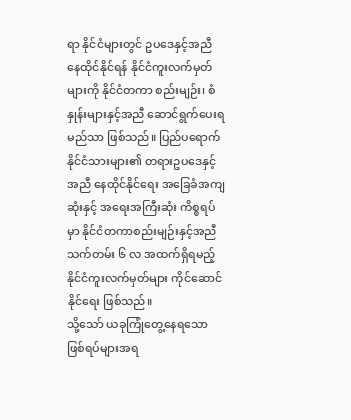ရာ နိုင်ငံများတွင် ဥပဒေနှင့်အညီ နေထိုင်နိုင်ရန် နိုင်ငံကူးလက်မှတ်များကို နိုင်ငံတကာ စည်းမျဉ်း၊ စံနှုန်းများနှင့်အညီ ဆောင်ရွက်ပေးရမည်သာ ဖြစ်သည်။ ပြည်ပရောက် နိုင်ငံသားများ၏ တရားဥပဒေနှင့်အညီ နေထိုင်နိုင်ရေး အခြေခံအကျဆုံးနှင့် အရေးအကြီးဆုံး ကိစ္စရပ်မှာ နိုင်ငံတကာစည်းမျဉ်းနှင့်အညီ သက်တမ်း ၆ လ အထက်ရှိရမည့် နိုင်ငံကူးလက်မှတ်များ ကိုင်ဆောင်နိုင်ရေး ဖြစ်သည်။
သို့သော် ယခုကြုံတွေ့နေရသော ဖြစ်ရပ်များအရ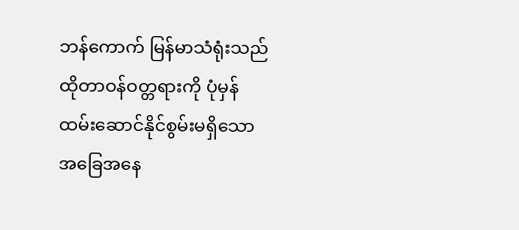ဘန်ကောက် မြန်မာသံရုံးသည် ထိုတာဝန်ဝတ္တရားကို ပုံမှန်ထမ်းဆောင်နိုင်စွမ်းမရှိသော အခြေအနေ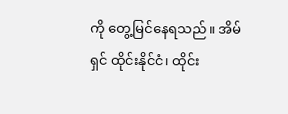ကို တွေ့မြင်နေရသည်။ အိမ်ရှင် ထိုင်းနိုင်ငံ၊ ထိုင်း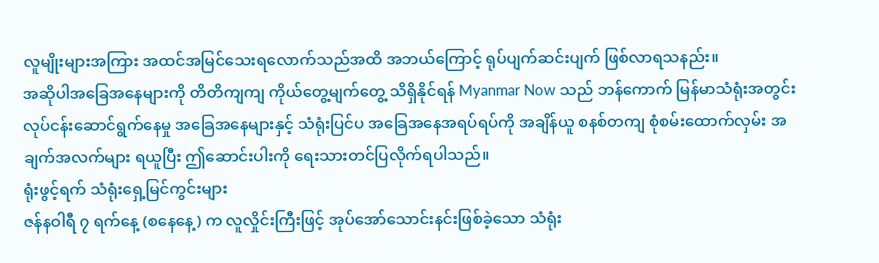လူမျိုးများအကြား အထင်အမြင်သေးရလောက်သည်အထိ အဘယ်ကြောင့် ရုပ်ပျက်ဆင်းပျက် ဖြစ်လာရသနည်း။
အဆိုပါအခြေအနေများကို တိတိကျကျ ကိုယ်တွေ့မျက်တွေ့ သိရှိနိုင်ရန် Myanmar Now သည် ဘန်ကောက် မြန်မာသံရုံးအတွင်း လုပ်ငန်းဆောင်ရွက်နေမှု အခြေအနေများနှင့် သံရုံးပြင်ပ အခြေအနေအရပ်ရပ်ကို အချိန်ယူ စနစ်တကျ စုံစမ်းထောက်လှမ်း အချက်အလက်များ ရယူပြီး ဤဆောင်းပါးကို ရေးသားတင်ပြလိုက်ရပါသည်။
ရုံးဖွင့်ရက် သံရုံးရှေ့မြင်ကွင်းများ
ဇန်နဝါရီ ၇ ရက်နေ့ (စနေနေ့) က လူလှိုင်းကြီးဖြင့် အုပ်အော်သောင်းနင်းဖြစ်ခဲ့သော သံရုံး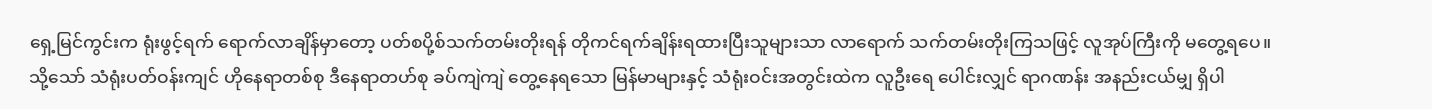ရှေ့မြင်ကွင်းက ရုံးဖွင့်ရက် ရောက်လာချိန်မှာတော့ ပတ်စပို့စ်သက်တမ်းတိုးရန် တိုကင်ရက်ချိန်းရထားပြီးသူများသာ လာရောက် သက်တမ်းတိုးကြသဖြင့် လူအုပ်ကြီးကို မတွေ့ရပေ။
သို့သော် သံရုံးပတ်ဝန်းကျင် ဟိုနေရာတစ်စု ဒီနေရာတဟ်စု ခပ်ကျဲကျဲ တွေ့နေရသော မြန်မာများနှင့် သံရုံးဝင်းအတွင်းထဲက လူဦးရေ ပေါင်းလျှင် ရာဂဏန်း အနည်းငယ်မျှ ရှိပါ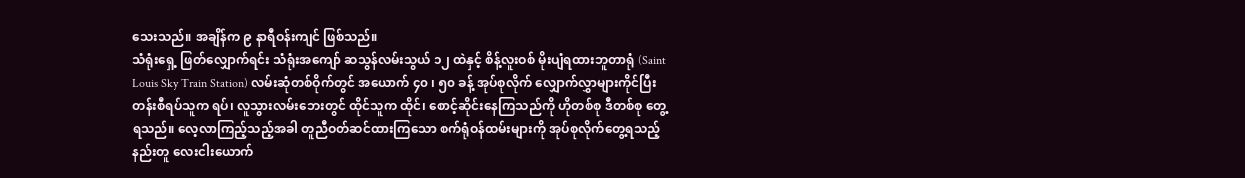သေးသည်။ အချိန်က ၉ နာရီဝန်းကျင် ဖြစ်သည်။
သံရုံးရှေ့ ဖြတ်လျှောက်ရင်း သံရုံးအကျော် ဆသွန်လမ်းသွယ် ၁၂ ထဲနှင့် စိန့်လူးဝစ် မိုးပျံရထားဘူတာရုံ (Saint Louis Sky Train Station) လမ်းဆုံတစ်ဝိုက်တွင် အယောက် ၄၀ ၊ ၅၀ ခန့် အုပ်စုလိုက် လျှောက်လွှာများကိုင်ပြီး တန်းစီရပ်သူက ရပ်၊ လူသွားလမ်းဘေးတွင် ထိုင်သူက ထိုင်၊ စောင့်ဆိုင်းနေကြသည်ကို ဟိုတစ်စု ဒီတစ်စု တွေ့ရသည်။ လေ့လာကြည့်သည့်အခါ တူညီဝတ်ဆင်ထားကြသော စက်ရုံဝန်ထမ်းများကို အုပ်စုလိုက်တွေ့ရသည့်နည်းတူ လေးငါးယောက်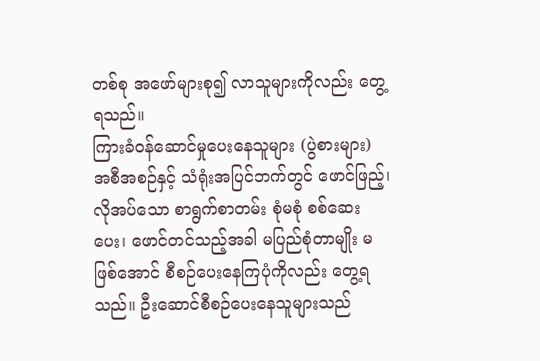တစ်စု အဖော်များစု၍ လာသူများကိုလည်း တွေ့ရသည်။
ကြားခံဝန်ဆောင်မှုပေးနေသူများ (ပွဲစားများ) အစီအစဉ်နှင့် သံရုံးအပြင်ဘက်တွင် ဖောင်ဖြည့်၊ လိုအပ်သော စာရွက်စာတမ်း စုံမစုံ စစ်ဆေးပေး၊ ဖောင်တင်သည့်အခါ မပြည်စုံတာမျိုး မဖြစ်အောင် စီစဉ်ပေးနေကြပုံကိုလည်း တွေ့ရသည်။ ဦးဆောင်စီစဉ်ပေးနေသူများသည်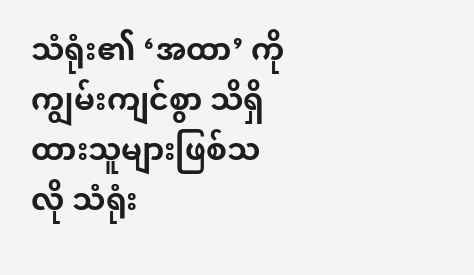သံရုံး၏ ‘အထာ’ ကို ကျွမ်းကျင်စွာ သိရှိထားသူများဖြစ်သလို သံရုံး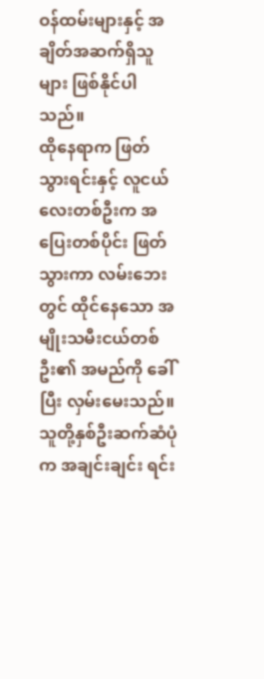ဝန်ထမ်းများနှင့် အချိတ်အဆက်ရှိသူများ ဖြစ်နိုင်ပါသည်။
ထိုနေရာက ဖြတ်သွားရင်းနှင့် လူငယ်လေးတစ်ဦးက အပြေးတစ်ပိုင်း ဖြတ်သွားကာ လမ်းဘေးတွင် ထိုင်နေသော အမျိုးသမီးငယ်တစ်ဦး၏ အမည်ကို ခေါ်ပြီး လှမ်းမေးသည်။ သူတို့နှစ်ဦးဆက်ဆံပုံက အချင်းချင်း ရင်း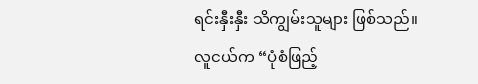ရင်းနှီးနှီး သိကျွမ်းသူများ ဖြစ်သည်။
လူငယ်က “ပုံစံဖြည့်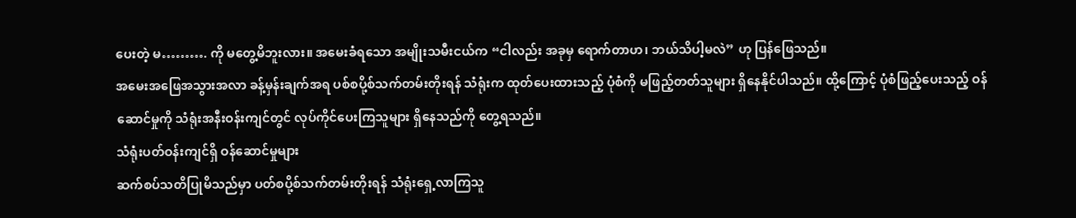ပေးတဲ့ မ………. ကို မတွေ့မိဘူးလား။ အမေးခံရသော အမျိုးသမီးငယ်က “ငါလည်း အခုမှ ရောက်တာဟ၊ ဘယ်သိပါ့မလဲ” ဟု ပြန်ဖြေသည်။
အမေးအဖြေအသွားအလာ ခန့်မှန်းချက်အရ ပစ်စပို့စ်သက်တမ်းတိုးရန် သံရုံးက ထုတ်ပေးထားသည့် ပုံစံကို မဖြည့်တတ်သူများ ရှိနေနိုင်ပါသည်။ ထို့ကြောင့် ပုံစံဖြည့်ပေးသည့် ဝန်ဆောင်မှုကို သံရုံးအနီးဝန်းကျင်တွင် လုပ်ကိုင်ပေးကြသူများ ရှိနေသည်ကို တွေ့ရသည်။
သံရုံးပတ်ဝန်းကျင်ရှိ ဝန်ဆောင်မှုများ
ဆက်စပ်သတိပြုမိသည်မှာ ပတ်စပို့စ်သက်တမ်းတိုးရန် သံရုံးရှေ့လာကြသူ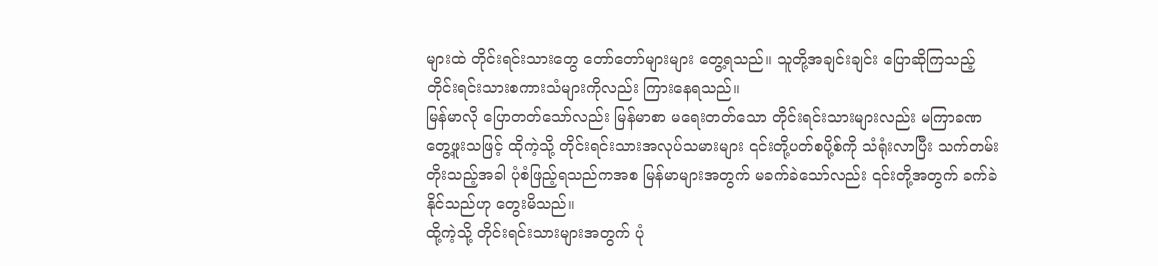များထဲ တိုင်းရင်းသားတွေ တော်တော်များများ တွေ့ရသည်။ သူတို့အချင်းချင်း ပြောဆိုကြသည့် တိုင်းရင်းသားစကားသံများကိုလည်း ကြားနေရသည်။
မြန်မာလို ပြောတတ်သော်လည်း မြန်မာစာ မရေးတတ်သော တိုင်းရင်းသားများလည်း မကြာခဏ တွေ့ဖူးသဖြင့် ထိုကဲ့သို့ တိုင်းရင်းသားအလုပ်သမားများ ၎င်းတို့ပတ်စပို့စ်ကို သံရုံးလာပြီး သက်တမ်းတိုးသည့်အခါ ပုံစံဖြည့်ရသည်ကအစ မြန်မာများအတွက် မခက်ခဲသော်လည်း ၎င်းတို့အတွက် ခက်ခဲနိုင်သည်ဟု တွေးမိသည်။
ထို့ကဲ့သို့ တိုင်းရင်းသားများအတွက် ပုံ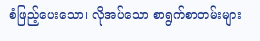စံဖြည့်ပေးသော၊ လိုအပ်သော စာရွက်စာတမ်းများ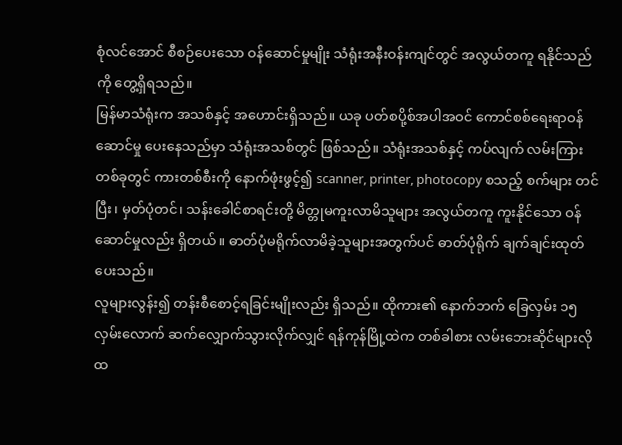စုံလင်အောင် စီစဉ်ပေးသော ဝန်ဆောင်မှုမျိုး သံရုံးအနီးဝန်းကျင်တွင် အလွယ်တကူ ရနိုင်သည်ကို တွေ့ရှိရသည်။
မြန်မာသံရုံးက အသစ်နှင့် အဟောင်းရှိသည်။ ယခု ပတ်စပို့စ်အပါအဝင် ကောင်စစ်ရေးရာဝန်ဆောင်မှု ပေးနေသည်မှာ သံရုံးအသစ်တွင် ဖြစ်သည်။ သံရုံးအသစ်နှင့် ကပ်လျက် လမ်းကြားတစ်ခုတွင် ကားတစ်စီးကို နောက်ဖုံးဖွင့်၍ scanner, printer, photocopy စသည့် စက်များ တင်ပြီး၊ မှတ်ပုံတင်၊ သန်းခေါင်စာရင်းတို့ မိတ္တုမကူးလာမိသူများ အလွယ်တကူ ကူးနိုင်သော ဝန်ဆောင်မှုလည်း ရှိတယ်။ ဓာတ်ပုံမရိုက်လာမိခဲ့သူများအတွက်ပင် ဓာတ်ပုံရိုက် ချက်ချင်းထုတ်ပေးသည်။
လူများလွန်း၍ တန်းစီစောင့်ရခြင်းမျိုးလည်း ရှိသည်။ ထိုကား၏ နောက်ဘက် ခြေလှမ်း ၁၅ လှမ်းလောက် ဆက်လျှောက်သွားလိုက်လျှင် ရန်ကုန်မြို့ထဲက တစ်ခါစား လမ်းဘေးဆိုင်များလို ထ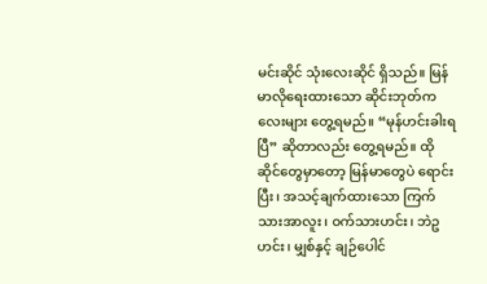မင်းဆိုင် သုံးလေးဆိုင် ရှိသည်။ မြန်မာလိုရေးထားသော ဆိုင်းဘုတ်ကလေးများ တွေ့ရမည်။ “မုန်ဟင်းခါးရပြီ” ဆိုတာလည်း တွေ့ရမည်။ ထိုဆိုင်တွေမှာတော့ မြန်မာတွေပဲ ရောင်းပြီး၊ အသင့်ချက်ထားသော ကြက်သားအာလူး၊ ဝက်သားဟင်း၊ ဘဲဥဟင်း၊ မျှစ်နှင့် ချဉ်ပေါင်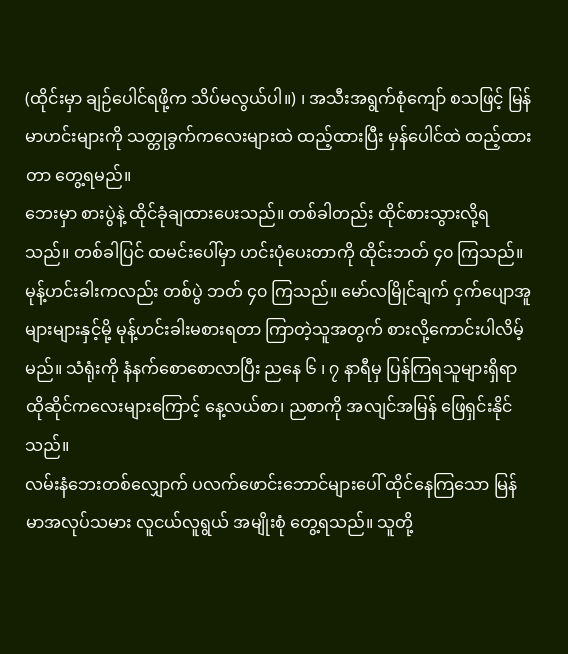(ထိုင်းမှာ ချဉ်ပေါင်ရဖို့က သိပ်မလွယ်ပါ။) ၊ အသီးအရွက်စုံကျော် စသဖြင့် မြန်မာဟင်းများကို သတ္တုခွက်ကလေးများထဲ ထည့်ထားပြီး မှန်ပေါင်ထဲ ထည့်ထားတာ တွေ့ရမည်။
ဘေးမှာ စားပွဲနဲ့ ထိုင်ခုံချထားပေးသည်။ တစ်ခါတည်း ထိုင်စားသွားလို့ရသည်။ တစ်ခါပြင် ထမင်းပေါ်မှာ ဟင်းပုံပေးတာကို ထိုင်းဘတ် ၄၀ ကြသည်။ မုန့်ဟင်းခါးကလည်း တစ်ပွဲ ဘတ် ၄၀ ကြသည်။ မော်လမြိုင်ချက် ငှက်ပျောအူများများနှင့်မို့ မုန့်ဟင်းခါးမစားရတာ ကြာတဲ့သူအတွက် စားလို့ကောင်းပါလိမ့်မည်။ သံရုံးကို နံနက်စောစောလာပြီး ညနေ ၆ ၊ ၇ နာရီမှ ပြန်ကြရသူများရှိရာ ထိုဆိုင်ကလေးများကြောင့် နေ့လယ်စာ၊ ညစာကို အလျင်အမြန် ဖြေရှင်းနိုင်သည်။
လမ်းနံဘေးတစ်လျှောက် ပလက်ဖောင်းဘောင်များပေါ် ထိုင်နေကြသော မြန်မာအလုပ်သမား လူငယ်လူရွယ် အမျိုးစုံ တွေ့ရသည်။ သူတို့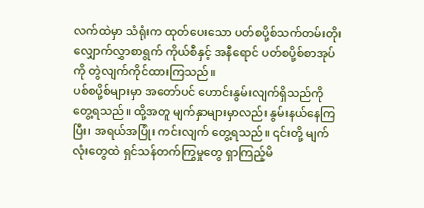လက်ထဲမှာ သံရုံးက ထုတ်ပေးသော ပတ်စပို့စ်သက်တမ်းတိုး လျှောက်လွှာစာရွက် ကိုယ်စီနှင့် အနီရောင် ပတ်စပို့စ်စာအုပ်ကို တွဲလျက်ကိုင်ထားကြသည်။
ပစ်စပို့စ်များမှာ အတော်ပင် ဟောင်းနွမ်းလျက်ရှိသည်ကို တွေ့ရသည်။ ထို့အတူ မျက်နှာများမှာလည်း နွမ်းနယ်နေကြပြီး၊ အရယ်အပြုံး ကင်းလျက် တွေ့ရသည်။ ၎င်းတို့ မျက်လုံးတွေထဲ ရှင်သန်တက်ကြွမှုတွေ ရှာကြည့်မိ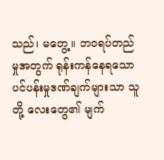သည်၊ မတွေ့။ ဘဝရပ်တည်မှုအတွက် ရုန်းကန်နေရသော ပင်ပန်းမှုဒဏ်ချက်များသာ သူတို့ လေးတွေ၏ မျက်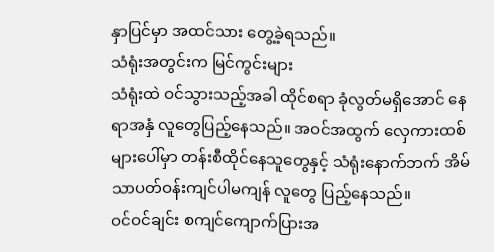နှာပြင်မှာ အထင်သား တွေ့ခဲ့ရသည်။
သံရုံးအတွင်းက မြင်ကွင်းများ
သံရုံးထဲ ဝင်သွားသည့်အခါ ထိုင်စရာ ခုံလွတ်မရှိအောင် နေရာအနှံ လူတွေပြည့်နေသည်။ အဝင်အထွက် လှေကားထစ်များပေါ်မှာ တန်းစီထိုင်နေသူတွေနှင့် သံရုံးနောက်ဘက် အိမ်သာပတ်ဝန်းကျင်ပါမကျန် လူတွေ ပြည့်နေသည်။
ဝင်ဝင်ချင်း စကျင်ကျောက်ပြားအ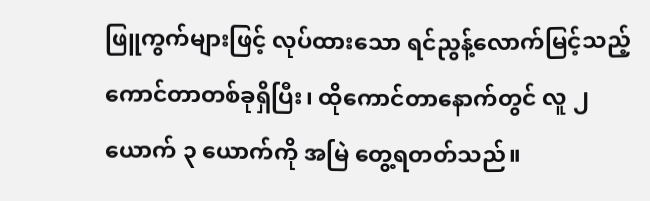ဖြူကွက်များဖြင့် လုပ်ထားသော ရင်ညွန့်လောက်မြင့်သည့် ကောင်တာတစ်ခုရှိပြီး၊ ထိုကောင်တာနောက်တွင် လူ ၂ ယောက် ၃ ယောက်ကို အမြဲ တွေ့ရတတ်သည်။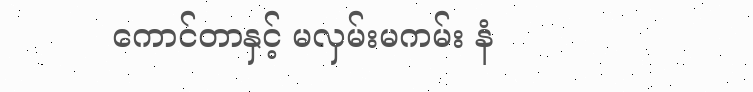ကောင်တာနှင့် မလှမ်းမကမ်း နံ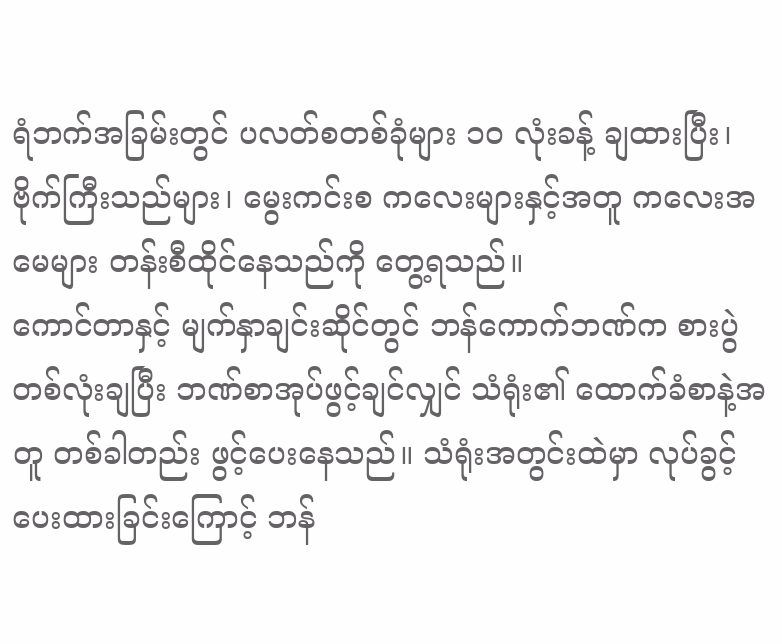ရံဘက်အခြမ်းတွင် ပလတ်စတစ်ခုံများ ၁၀ လုံးခန့် ချထားပြီး၊ ဗိုက်ကြီးသည်များ၊ မွေးကင်းစ ကလေးများနှင့်အတူ ကလေးအမေများ တန်းစီထိုင်နေသည်ကို တွေ့ရသည်။
ကောင်တာနှင့် မျက်နှာချင်းဆိုင်တွင် ဘန်ကောက်ဘဏ်က စားပွဲတစ်လုံးချပြီး ဘဏ်စာအုပ်ဖွင့်ချင်လျှင် သံရုံး၏ ထောက်ခံစာနဲ့အတူ တစ်ခါတည်း ဖွင့်ပေးနေသည်။ သံရုံးအတွင်းထဲမှာ လုပ်ခွင့်ပေးထားခြင်းကြောင့် ဘန်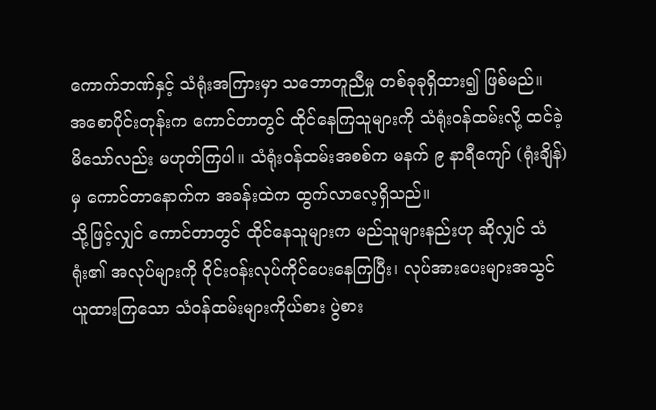ကောက်ဘဏ်နှင့် သံရုံးအကြားမှာ သဘောတူညီမှု တစ်ခုခုရှိထား၍ ဖြစ်မည်။
အစောပိုင်းတုန်းက ကောင်တာတွင် ထိုင်နေကြသူများကို သံရုံးဝန်ထမ်းလို့ ထင်ခဲ့မိသော်လည်း မဟုတ်ကြပါ။ သံရုံးဝန်ထမ်းအစစ်က မနက် ၉ နာရီကျော် (ရုံးချိန်) မှ ကောင်တာနောက်က အခန်းထဲက ထွက်လာလေ့ရှိသည်။
သို့ဖြင့်လျှင် ကောင်တာတွင် ထိုင်နေသူများက မည်သူများနည်းဟု ဆိုလျှင် သံရုံး၏ အလုပ်များကို ဝိုင်းဝန်းလုပ်ကိုင်ပေးနေကြပြီး၊ လုပ်အားပေးများအသွင် ယူထားကြသော သံဝန်ထမ်းများကိုယ်စား ပွဲစား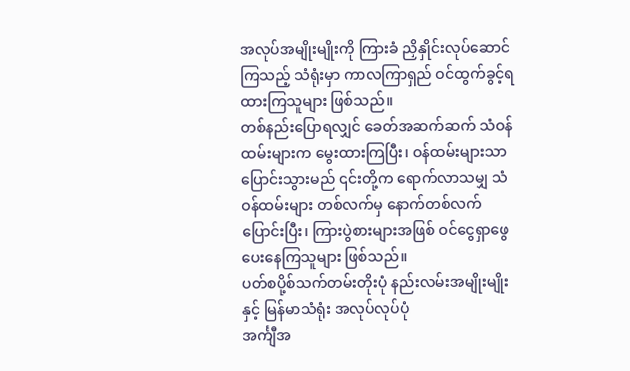အလုပ်အမျိုးမျိုးကို ကြားခံ ညှိနှိုင်းလုပ်ဆောင်ကြသည့် သံရုံးမှာ ကာလကြာရှည် ဝင်ထွက်ခွင့်ရထားကြသူများ ဖြစ်သည်။
တစ်နည်းပြောရလျှင် ခေတ်အဆက်ဆက် သံဝန်ထမ်းများက မွေးထားကြပြီး၊ ဝန်ထမ်းများသာ ပြောင်းသွားမည် ၎င်းတို့က ရောက်လာသမျှ သံဝန်ထမ်းများ တစ်လက်မှ နောက်တစ်လက် ပြောင်းပြီး၊ ကြားပွဲစားများအဖြစ် ဝင်ငွေရှာဖွေပေးနေကြသူများ ဖြစ်သည်။
ပတ်စပို့စ်သက်တမ်းတိုးပုံ နည်းလမ်းအမျိုးမျိုးနှင့် မြန်မာသံရုံး အလုပ်လုပ်ပုံ
အင်္ကျီအ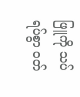ဖြူကို သပ်ရပ်စွာ ဝတ်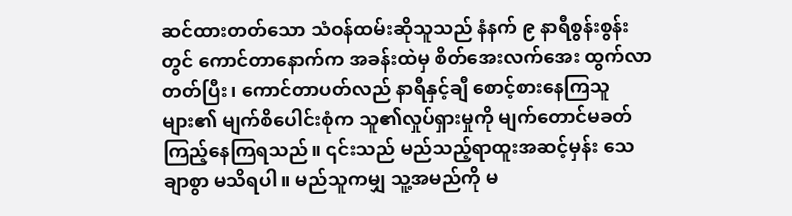ဆင်ထားတတ်သော သံဝန်ထမ်းဆိုသူသည် နံနက် ၉ နာရီစွန်းစွန်းတွင် ကောင်တာနောက်က အခန်းထဲမှ စိတ်အေးလက်အေး ထွက်လာတတ်ပြီး၊ ကောင်တာပတ်လည် နာရီနှင့်ချီ စောင့်စားနေကြသူများ၏ မျက်စိပေါင်းစုံက သူ၏လှုပ်ရှားမှုကို မျက်တောင်မခတ် ကြည့်နေကြရသည်။ ၎င်းသည် မည်သည့်ရာထူးအဆင့်မှန်း သေချာစွာ မသိရပါ။ မည်သူကမျှ သူ့အမည်ကို မ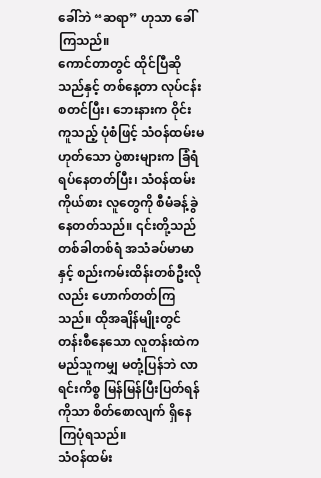ခေါ်ဘဲ “ဆရာ” ဟုသာ ခေါ်ကြသည်။
ကောင်တာတွင် ထိုင်ပြီဆိုသည်နှင့် တစ်နေ့တာ လုပ်ငန်းစတင်ပြီး၊ ဘေးနားက ဝိုင်းကူသည့် ပုံစံဖြင့် သံဝန်ထမ်းမဟုတ်သော ပွဲစားများက ခြံရံရပ်နေတတ်ပြီး၊ သံဝန်ထမ်းကိုယ်စား လူတွေကို စီမံခန့်ခွဲနေတတ်သည်။ ၎င်းတို့သည် တစ်ခါတစ်ရံ အသံခပ်မာမာနှင့် စည်းကမ်းထိန်းတစ်ဦးလိုလည်း ဟောက်တတ်ကြသည်။ ထိုအချိန်မျိုးတွင် တန်းစီနေသော လူတန်းထဲက မည်သူကမျှ မတုံ့ပြန်ဘဲ လာရင်းကိစ္စ မြန်မြန်ပြီးပြတ်ရန်ကိုသာ စိတ်စောလျက် ရှိနေကြပုံရသည်။
သံဝန်ထမ်း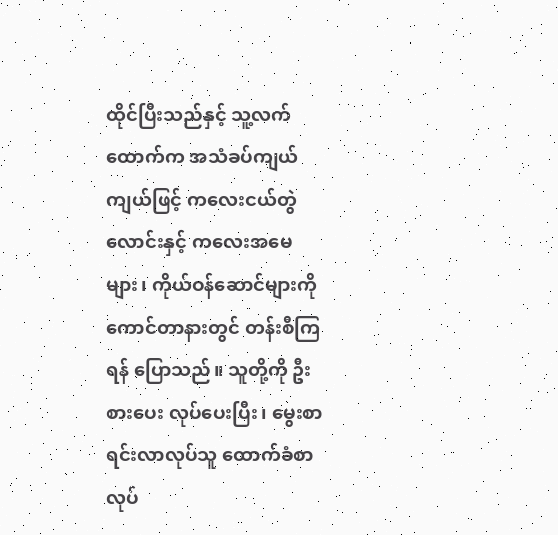ထိုင်ပြီးသည်နှင့် သူ့လက်ထောက်က အသံခပ်ကျယ်ကျယ်ဖြင့် ကလေးငယ်တွဲလောင်းနှင့် ကလေးအမေများ၊ ကိုယ်ဝန်ဆောင်များကို ကောင်တာနားတွင် တန်းစီကြရန် ပြောသည်။ သူတို့ကို ဦးစားပေး လုပ်ပေးပြီး၊ မွေးစာရင်းလာလုပ်သူ ထောက်ခံစာလုပ်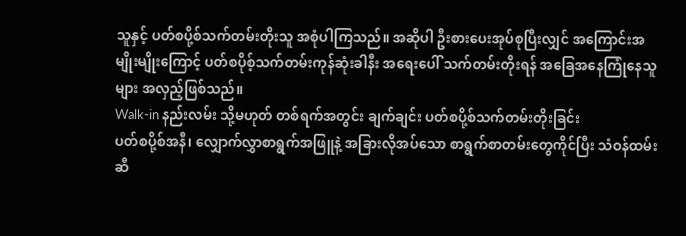သူနှင့် ပတ်စပို့စ်သက်တမ်းတိုးသူ အစုံပါကြသည်။ အဆိုပါ ဦးစားပေးအုပ်စုပြီးလျှင် အကြောင်းအမျိုးမျိုးကြောင့် ပတ်စပိုစ့်သက်တမ်းကုန်ဆုံးခါနီး အရေးပေါ် သက်တမ်းတိုးရန် အခြေအနေကြုံနေသူများ အလှည့်ဖြစ်သည်။
Walk-in နည်းလမ်း သို့မဟုတ် တစ်ရက်အတွင်း ချက်ချင်း ပတ်စပို့စ်သက်တမ်းတိုးခြင်း
ပတ်စပို့စ်အနီ၊ လျှောက်လွှာစာရွက်အဖြူနဲ့ အခြားလိုအပ်သော စာရွက်စာတမ်းတွေကိုင်ပြီး သံဝန်ထမ်းဆီ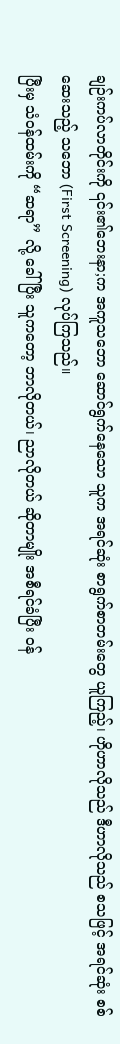ချဉ်းကပ်လာတိုင်းကို ၎င်း၏ဘေးနာ;က အကူသဘော ဆောင်ရွက်နေသော သူက အရင်ဆုံး စာရွက်စာတမ်းတွေ ယူကြည့်၊ ဟိုဟာလိုသည် ဒီဟာလိုသည် စသဖြင့် အရင်ဆုံး စစ်ဆေးသည့် သဘော (First Screening) လုပ်ကြသည်။
ပြီးမှ သံဝန်ထမ်းကို “ဆရာ” လို့ ခေါ်ပြီး သူကတော့ ဘာလိုတယ်၊ ညာလိုတယ် ဆိုတာမျိုး အစီရင်ခံပြီး ဝန်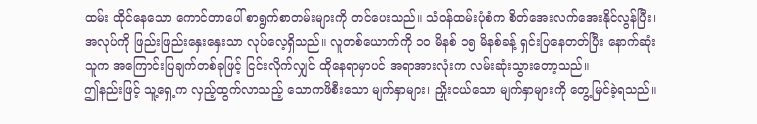ထမ်း ထိုင်နေသော ကောင်တာပေါ် စာရွက်စာတမ်းများကို တင်ပေးသည်။ သံဝန်ထမ်းပုံစံက စိတ်အေးလက်အေးနိုင်လွန်ပြီး၊ အလုပ်ကို ဖြည်းဖြည်းနှေးနှေးသာ လုပ်လေ့ရှိသည်။ လူတစ်ယောက်ကို ၁၀ မိနစ် ၁၅ မိနစ်ခန့် ရှင်းပြနေတတ်ပြီး နောက်ဆုံး သူက အကြောင်းပြချက်တစ်ခုဖြင့် ငြင်းလိုက်လျှင် ထိုနေရာမှာပင် အရာအားလုံးက လမ်းဆုံးသွားတော့သည်။
ဤနည်းဖြင့် သူ့ရှေ့က လှည့်ထွက်လာသည့် သောကဖိစီးသော မျက်နှာများ၊ ညှိုးငယ်သော မျက်နှာများကို တွေ့မြင်ခဲ့ရသည်။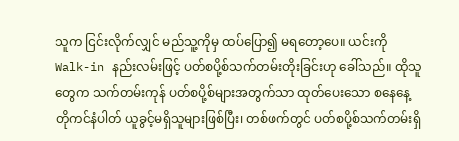သူက ငြင်းလိုက်လျှင် မည်သူ့ကိုမှ ထပ်ပြော၍ မရတော့ပေ။ ယင်းကို Walk-in နည်းလမ်းဖြင့် ပတ်စပို့စ်သက်တမ်းတိုးခြင်းဟု ခေါ်သည်။ ထိုသူတွေက သက်တမ်းကုန် ပတ်စပို့စ်များအတွက်သာ ထုတ်ပေးသော စနေနေ့ တိုကင်နံပါတ် ယူခွင့်မရှိသူများဖြစ်ပြီး၊ တစ်ဖက်တွင် ပတ်စပို့စ်သက်တမ်းရှိ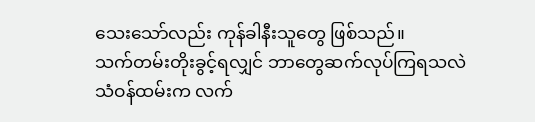သေးသော်လည်း ကုန်ခါနီးသူတွေ ဖြစ်သည်။
သက်တမ်းတိုးခွင့်ရလျှင် ဘာတွေဆက်လုပ်ကြရသလဲ
သံဝန်ထမ်းက လက်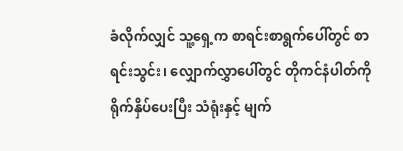ခံလိုက်လျှင် သူ့ရှေ့က စာရင်းစာရွက်ပေါ်တွင် စာရင်းသွင်း၊ လျှောက်လွှာပေါ်တွင် တိုကင်နံပါတ်ကို ရိုက်နှိပ်ပေးပြီး သံရုံးနှင့် မျက်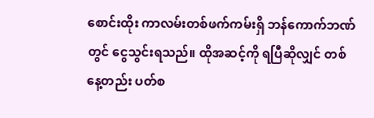စောင်းထိုး ကာလမ်းတစ်ဖက်ကမ်းရှိ ဘန်ကောက်ဘဏ်တွင် ငွေသွင်းရသည်။ ထိုအဆင့်ကို ရပြီဆိုလျှင် တစ်နေ့တည်း ပတ်စ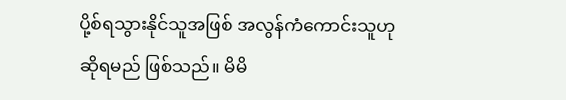ပို့စ်ရသွားနိုင်သူအဖြစ် အလွန်ကံကောင်းသူဟု ဆိုရမည် ဖြစ်သည်။ မိမိ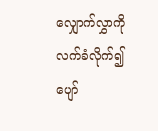လျှောက်လွှာကို လက်ခံလိုက်၍ ပျော်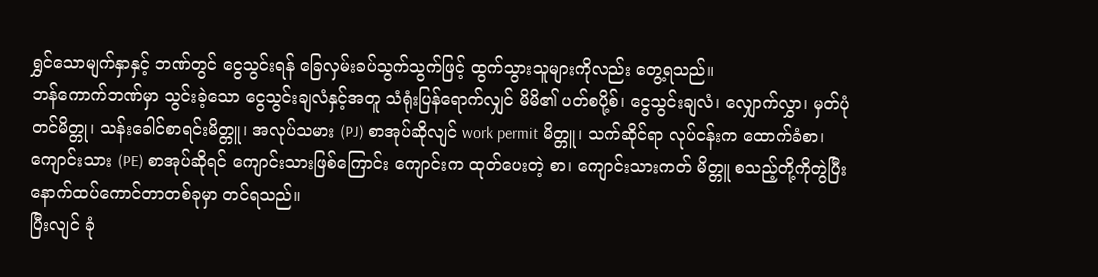ရွှင်သောမျက်နှာနှင့် ဘဏ်တွင် ငွေသွင်းရန် ခြေလှမ်းခပ်သွက်သွက်ဖြင့် ထွက်သွားသူများကိုလည်း တွေ့ရသည်။
ဘန်ကောက်ဘဏ်မှာ သွင်းခဲ့သော ငွေသွင်းချလံနှင့်အတူ သံရုံးပြန်ရောက်လျှင် မိမိ၏ ပတ်စပို့စ်၊ ငွေသွင်းချလံ၊ လျှောက်လွှာ၊ မှတ်ပုံတင်မိတ္တု၊ သန်းခေါင်စာရင်းမိတ္တူ၊ အလုပ်သမား (PJ) စာအုပ်ဆိုလျင် work permit မိတ္တူ၊ သက်ဆိုင်ရာ လုပ်ငန်းက ထောက်ခံစာ၊ ကျောင်းသား (PE) စာအုပ်ဆိုရင် ကျောင်းသားဖြစ်ကြောင်း ကျောင်းက ထုတ်ပေးတဲ့ စာ၊ ကျောင်းသားကတ် မိတ္တူ စသည့်တို့ကိုတွဲပြီး နောက်ထပ်ကောင်တာတစ်ခုမှာ တင်ရသည်။
ပြီးလျင် ခုံ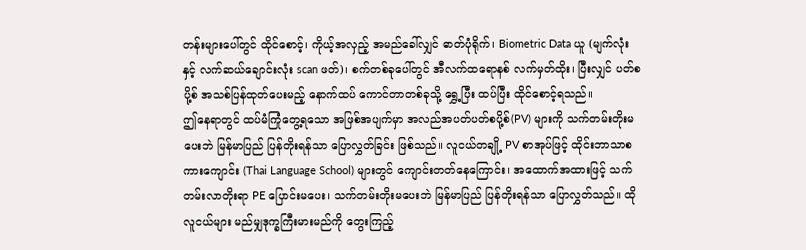တန်းများပေါ်တွင် ထိုင်စောင့်၊ ကိုယ့်အလှည့် အမည်ခေါ်လျှင် ဓာတ်ပုံရိုက်၊ Biometric Data ယူ (မျက်လုံးနှင့် လက်ဆယ်ချောင်းလုံး scan ဖတ်)၊ စက်တစ်ခုပေါ်တွင် အီလက်ထရောနစ် လက်မှတ်ထိုး၊ ပြီးလျှင် ပတ်စပို့စ် အသစ်ပြန်ထုတ်ပေးမည့် နောက်ထပ် ကောင်တာတစ်ခုသို့ ရွှေ့ပြီး ထပ်ပြီး ထိုင်စောင့်ရသည်။
ဤနေရာတွင် ထပ်မံကြုံတွေ့ရသော အဖြစ်အပျက်မှာ အလည်အပတ်ပတ်စပို့စ်(PV) များကို သက်တမ်းတိုးမပေးဘဲ မြန်မာပြည် ပြန်တိုးရန်သာ ပြောလွှတ်ခြင်း ဖြစ်သည်။ လူငယ်တချို့ PV စာအုပ်ဖြင့် ထိုင်းဘာသာစကားကျောင်း (Thai Language School) များတွင် ကျောင်းတတ်နေကြောင်း၊ အထောက်အထားဖြင့် သက်တမ်းလာတိုးရာ PE ပြောင်းမပေး၊ သက်တမ်းတိုးမပေးဘဲ မြန်မာပြည် ပြန်တိုးရန်သာ ပြောလွှတ်သည်။ ထိုလူငယ်များ မည်မျှဒုက္ခကြီးမားမည်ကို တွေးကြည့်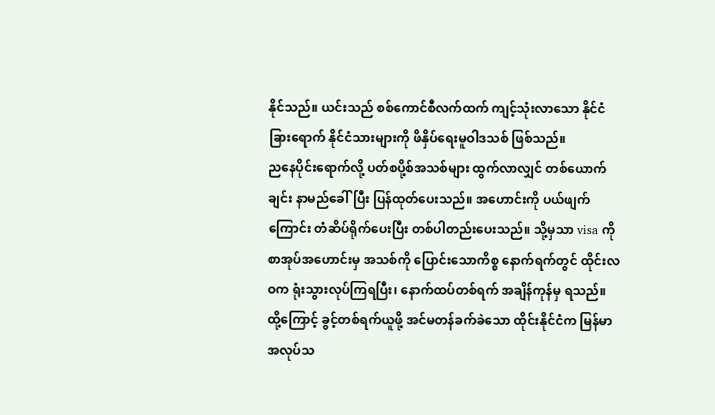နိုင်သည်။ ယင်းသည် စစ်ကောင်စီလက်ထက် ကျင့်သုံးလာသော နိုင်ငံခြားရောက် နိုင်ငံသားများကို ဖိနှိပ်ရေးမူဝါဒသစ် ဖြစ်သည်။
ညနေပိုင်းရောက်လို့ ပတ်စပို့စ်အသစ်များ ထွက်လာလျှင် တစ်ယောက်ချင်း နာမည်ခေါ်ပြီး ပြန်ထုတ်ပေးသည်။ အဟောင်းကို ပယ်ဖျက်ကြောင်း တံဆိပ်ရိုက်ပေးပြီး တစ်ပါတည်းပေးသည်။ သို့မှသာ visa ကို စာအုပ်အဟောင်းမှ အသစ်ကို ပြောင်းသောကိစ္စ နောက်ရက်တွင် ထိုင်းလဝက ရုံးသွားလုပ်ကြရပြီး၊ နောက်ထပ်တစ်ရက် အချိန်ကုန်မှ ရသည်။
ထို့ကြောင့် ခွင့်တစ်ရက်ယူဖို့ အင်မတန်ခက်ခဲသော ထိုင်းနိုင်ငံက မြန်မာအလုပ်သ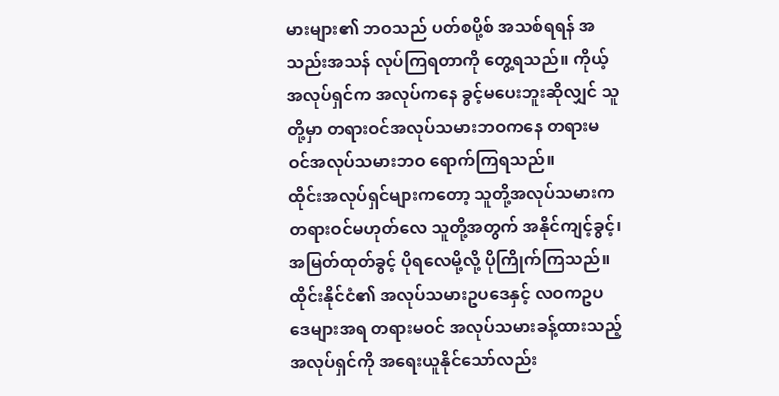မားများ၏ ဘဝသည် ပတ်စပို့စ် အသစ်ရရန် အသည်းအသန် လုပ်ကြရတာကို တွေ့ရသည်။ ကိုယ့်အလုပ်ရှင်က အလုပ်ကနေ ခွင့်မပေးဘူးဆိုလျှင် သူတို့မှာ တရားဝင်အလုပ်သမားဘဝကနေ တရားမဝင်အလုပ်သမားဘဝ ရောက်ကြရသည်။
ထိုင်းအလုပ်ရှင်များကတော့ သူတို့အလုပ်သမားက တရားဝင်မဟုတ်လေ သူတို့အတွက် အနိုင်ကျင့်ခွင့်၊ အမြတ်ထုတ်ခွင့် ပိုရလေမို့လို့ ပိုကြိုက်ကြသည်။ ထိုင်းနိုင်ငံ၏ အလုပ်သမားဥပဒေနှင့် လဝကဥပဒေများအရ တရားမဝင် အလုပ်သမားခန့်ထားသည့် အလုပ်ရှင်ကို အရေးယူနိုင်သော်လည်း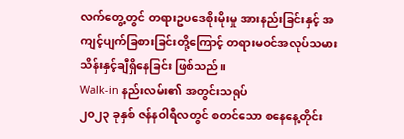လက်တွေ့တွင် တရားဥပဒေစိုးမိုးမှု အားနည်းခြင်းနှင့် အကျင့်ပျက်ခြစားခြင်းတို့ကြောင့် တရားမဝင်အလုပ်သမား သိန်းနှင့်ချီရှိနေခြင်း ဖြစ်သည်။
Walk-in နည်းလမ်း၏ အတွင်းသရုပ်
၂၀၂၃ ခုနှစ် ဇန်နဝါရီလတွင် စတင်သော စနေနေ့တိုင်း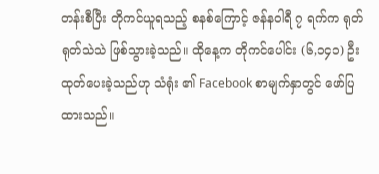တန်းစီပြီး တိုကင်ယူရသည့် စနစ်ကြောင့် ဇန်နဝါရီ ၇ ရက်က ရုတ်ရုတ်သဲသဲ ဖြစ်သွားခဲ့သည်။ ထိုနေ့က တိုကင်ပေါင်း (၆,၁၄၁) ဦး ထုတ်ပေးခဲ့သည်ဟု သံရုံး ၏ Facebook စာမျက်နှာတွင် ဖော်ပြထားသည်။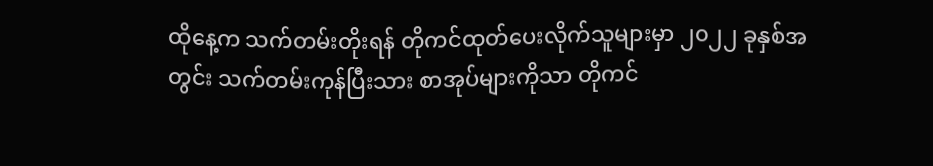ထိုနေ့က သက်တမ်းတိုးရန် တိုကင်ထုတ်ပေးလိုက်သူများမှာ ၂၀၂၂ ခုနှစ်အတွင်း သက်တမ်းကုန်ပြီးသား စာအုပ်များကိုသာ တိုကင်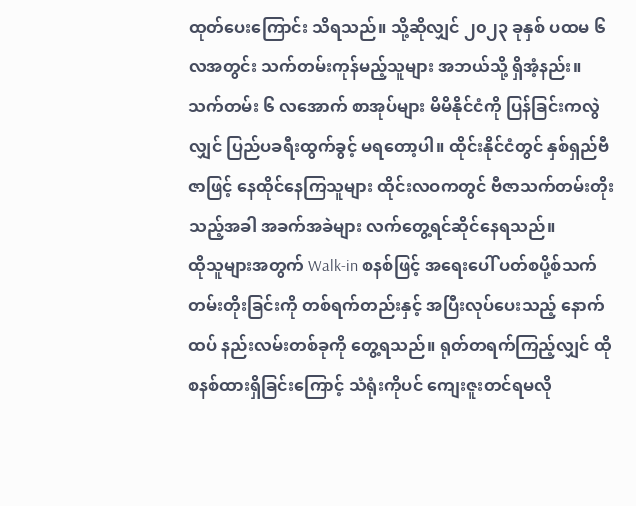ထုတ်ပေးကြောင်း သိရသည်။ သို့ဆိုလျှင် ၂၀၂၃ ခုနှစ် ပထမ ၆ လအတွင်း သက်တမ်းကုန်မည့်သူများ အဘယ်သို့ ရှိအံ့နည်း။
သက်တမ်း ၆ လအောက် စာအုပ်များ မိမိနိုင်ငံကို ပြန်ခြင်းကလွဲလျှင် ပြည်ပခရီးထွက်ခွင့် မရတော့ပါ။ ထိုင်းနိုင်ငံတွင် နှစ်ရှည်ဗီဇာဖြင့် နေထိုင်နေကြသူများ ထိုင်းလဝကတွင် ဗီဇာသက်တမ်းတိုးသည့်အခါ အခက်အခဲများ လက်တွေ့ရင်ဆိုင်နေရသည်။
ထိုသူများအတွက် Walk-in စနစ်ဖြင့် အရေးပေါ် ပတ်စပို့စ်သက်တမ်းတိုးခြင်းကို တစ်ရက်တည်းနှင့် အပြီးလုပ်ပေးသည့် နောက်ထပ် နည်းလမ်းတစ်ခုကို တွေ့ရသည်။ ရုတ်တရက်ကြည့်လျှင် ထိုစနစ်ထားရှိခြင်းကြောင့် သံရုံးကိုပင် ကျေးဇူးတင်ရမလို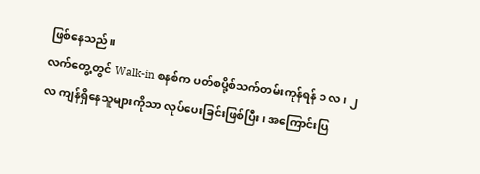ဖြစ်နေသည်။
လက်တွေ့တွင် Walk-in စနစ်က ပတ်စပို့စ်သက်တမ်းကုန်ရန် ၁ လ ၊ ၂ လ ကျန်ရှိနေသူများကိုသာ လုပ်ပေးခြင်းဖြစ်ပြီး၊ အကြောင်းပြ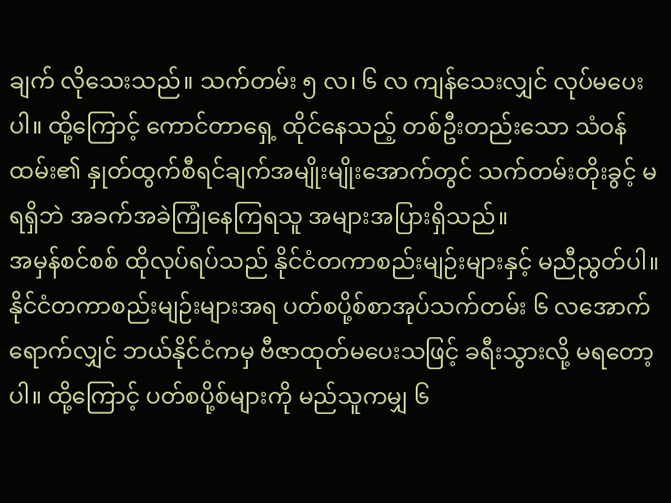ချက် လိုသေးသည်။ သက်တမ်း ၅ လ၊ ၆ လ ကျန်သေးလျှင် လုပ်မပေးပါ။ ထို့ကြောင့် ကောင်တာရှေ့ ထိုင်နေသည့် တစ်ဦးတည်းသော သံဝန်ထမ်း၏ နှုတ်ထွက်စီရင်ချက်အမျိုးမျိုးအောက်တွင် သက်တမ်းတိုးခွင့် မရရှိဘဲ အခက်အခဲကြုံနေကြရသူ အများအပြားရှိသည်။
အမှန်စင်စစ် ထိုလုပ်ရပ်သည် နိုင်ငံတကာစည်းမျဉ်းများနှင့် မညီညွတ်ပါ။ နိုင်ငံတကာစည်းမျဉ်းများအရ ပတ်စပို့စ်စာအုပ်သက်တမ်း ၆ လအောက် ရောက်လျှင် ဘယ်နိုင်ငံကမှ ဗီဇာထုတ်မပေးသဖြင့် ခရီးသွားလို့ မရတော့ပါ။ ထို့ကြောင့် ပတ်စပို့စ်များကို မည်သူကမျှ ၆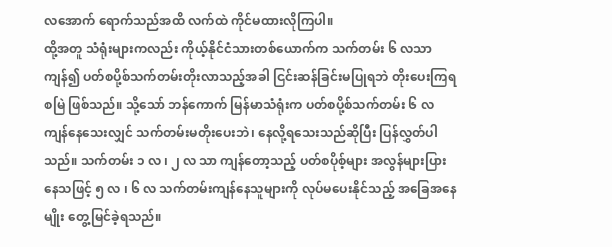လအောက် ရောက်သည်အထိ လက်ထဲ ကိုင်မထားလိုကြပါ။
ထို့အတူ သံရုံးများကလည်း ကိုယ့်နိုင်ငံသားတစ်ယောက်က သက်တမ်း ၆ လသာ ကျန်၍ ပတ်စပို့စ်သက်တမ်းတိုးလာသည့်အခါ ငြင်းဆန်ခြင်းမပြုရဘဲ တိုးပေးကြရစမြဲ ဖြစ်သည်။ သို့သော် ဘန်ကောက် မြန်မာသံရုံးက ပတ်စပို့စ်သက်တမ်း ၆ လ ကျန်နေသေးလျှင် သက်တမ်းမတိုးပေးဘဲ၊ နေလို့ရသေးသည်ဆိုပြီး ပြန်လွှတ်ပါသည်။ သက်တမ်း ၁ လ ၊ ၂ လ သာ ကျန်တော့သည့် ပတ်စပိုစ့်များ အလွန်များပြားနေသဖြင့် ၅ လ ၊ ၆ လ သက်တမ်းကျန်နေသူများကို လုပ်မပေးနိုင်သည့် အခြေအနေမျိုး တွေ့မြင်ခဲ့ရသည်။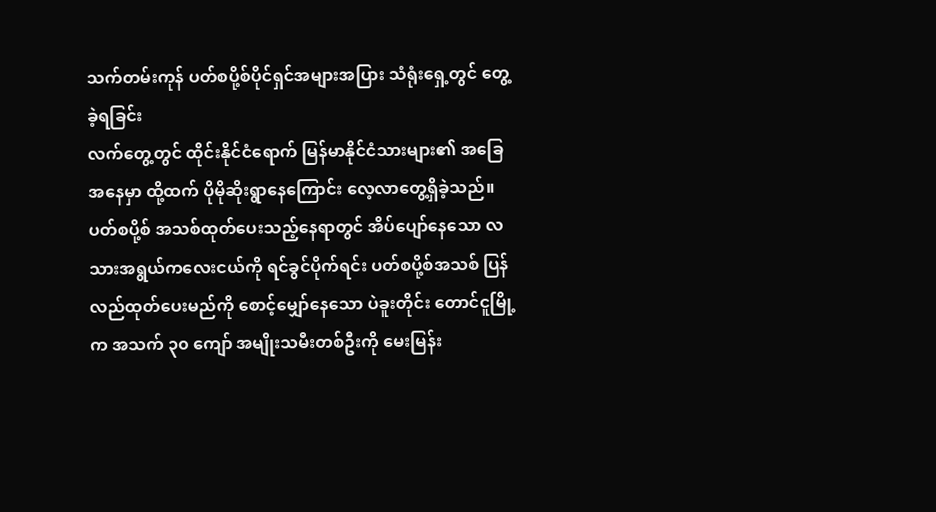သက်တမ်းကုန် ပတ်စပို့စ်ပိုင်ရှင်အများအပြား သံရုံးရှေ့တွင် တွေ့ခဲ့ရခြင်း
လက်တွေ့တွင် ထိုင်းနိုင်ငံရောက် မြန်မာနိုင်ငံသားများ၏ အခြေအနေမှာ ထို့ထက် ပိုမိုဆိုးရွာနေကြောင်း လေ့လာတွေ့ရှိခဲ့သည်။
ပတ်စပို့စ် အသစ်ထုတ်ပေးသည့်နေရာတွင် အိပ်ပျော်နေသော လသားအရွယ်ကလေးငယ်ကို ရင်ခွင်ပိုက်ရင်း ပတ်စပို့စ်အသစ် ပြန်လည်ထုတ်ပေးမည်ကို စောင့်မျှော်နေသော ပဲခူးတိုင်း တောင်ငူမြို့က အသက် ၃၀ ကျော် အမျိုးသမီးတစ်ဦးကို မေးမြန်း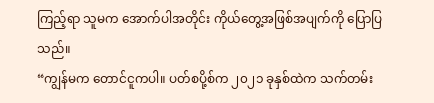ကြည့်ရာ သူမက အောက်ပါအတိုင်း ကိုယ်တွေ့အဖြစ်အပျက်ကို ပြောပြသည်။
“ကျွန်မက တောင်ငူကပါ။ ပတ်စပို့စ်က ၂၀၂၁ ခုနှစ်ထဲက သက်တမ်း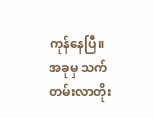ကုန်နေပြီ။ အခုမှ သက်တမ်းလာတိုး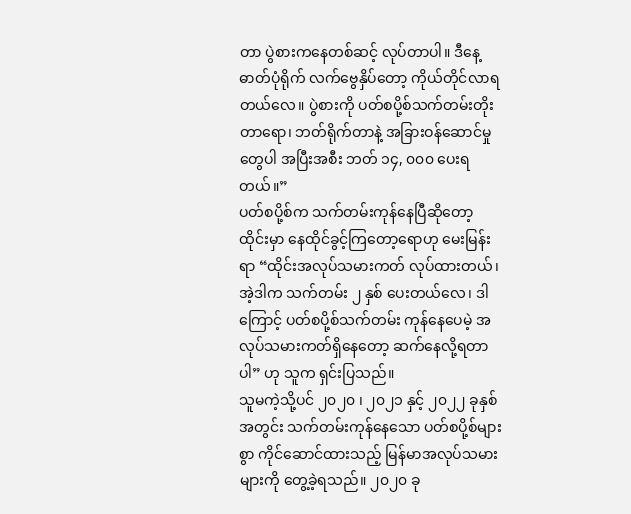တာ ပွဲစားကနေတစ်ဆင့် လုပ်တာပါ။ ဒီနေ့ ဓာတ်ပုံရိုက် လက်ဗွေနှိပ်တော့ ကိုယ်တိုင်လာရတယ်လေ။ ပွဲစားကို ပတ်စပို့စ်သက်တမ်းတိုးတာရော၊ ဘတ်ရိုက်တာနဲ့ အခြားဝန်ဆောင်မှုတွေပါ အပြီးအစီး ဘတ် ၁၄, ၀၀၀ ပေးရတယ်။”
ပတ်စပို့စ်က သက်တမ်းကုန်နေပြီဆိုတော့ ထိုင်းမှာ နေထိုင်ခွင့်ကြတော့ရောဟု မေးမြန်းရာ “ထိုင်းအလုပ်သမားကတ် လုပ်ထားတယ်၊ အဲ့ဒါက သက်တမ်း ၂ နှစ် ပေးတယ်လေ၊ ဒါကြောင့် ပတ်စပို့စ်သက်တမ်း ကုန်နေပေမဲ့ အလုပ်သမားကတ်ရှိနေတော့ ဆက်နေလို့ရတာပါ” ဟု သူက ရှင်းပြသည်။
သူမကဲ့သို့ပင် ၂၀၂၀ ၊ ၂၀၂၁ နှင့် ၂၀၂၂ ခုနှစ်အတွင်း သက်တမ်းကုန်နေသော ပတ်စပို့စ်များစွာ ကိုင်ဆောင်ထားသည့် မြန်မာအလုပ်သမားများကို တွေ့ခဲ့ရသည်။ ၂၀၂၀ ခု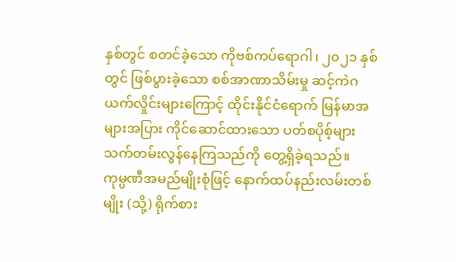နှစ်တွင် စတင်ခဲ့သော ကိုဗစ်ကပ်ရောဂါ၊ ၂၀၂၁ နှစ်တွင် ဖြစ်ပွားခဲ့သော စစ်အာဏာသိမ်းမှု ဆင့်ကဲဂယက်လှိုင်းများကြောင့် ထိုင်းနိုင်ငံရောက် မြန်မာအများအပြား ကိုင်ဆောင်ထားသော ပတ်စပိုစ့်များ သက်တမ်းလွန်နေကြသည်ကို တွေ့ရှိခဲ့ရသည်။
ကုမ္ပဏီအမည်မျိုးစုံဖြင့် နောက်ထပ်နည်းလမ်းတစ်မျိုး (သို့) ရိုက်စား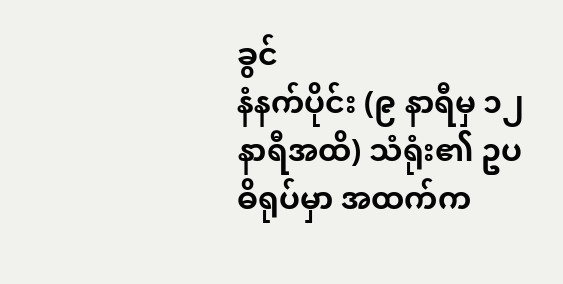ခွင်
နံနက်ပိုင်း (၉ နာရီမှ ၁၂ နာရီအထိ) သံရုံး၏ ဥပဓိရုပ်မှာ အထက်က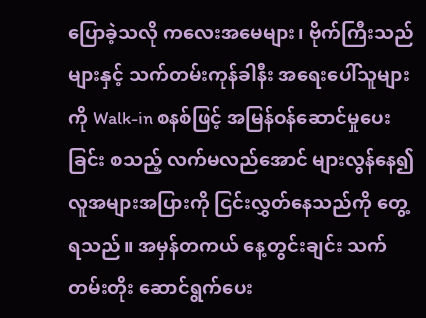ပြောခဲ့သလို ကလေးအမေများ၊ ဗိုက်ကြီးသည်များနှင့် သက်တမ်းကုန်ခါနီး အရေးပေါ်သူများကို Walk-in စနစ်ဖြင့် အမြန်ဝန်ဆောင်မှုပေးခြင်း စသည့် လက်မလည်အောင် များလွန်နေ၍ လူအများအပြားကို ငြင်းလွှတ်နေသည်ကို တွေ့ရသည်။ အမှန်တကယ် နေ့တွင်းချင်း သက်တမ်းတိုး ဆောင်ရွက်ပေး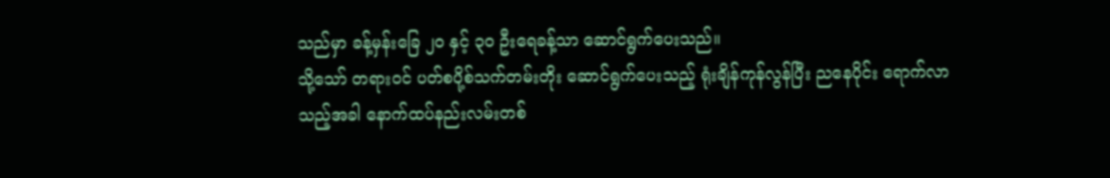သည်မှာ ခန့်မှန်းခြေ ၂၀ နှင့် ၃၀ ဦးရေခန့်သာ ဆောင်ရွက်ပေးသည်။
သို့သော် တရားဝင် ပတ်စပို့စ်သက်တမ်းတိုး ဆောင်ရွက်ပေးသည့် ရုံးချိန်ကုန်လွန်ပြီး ညနေပိုင်း ရောက်လာသည့်အခါ နောက်ထပ်နည်းလမ်းတစ်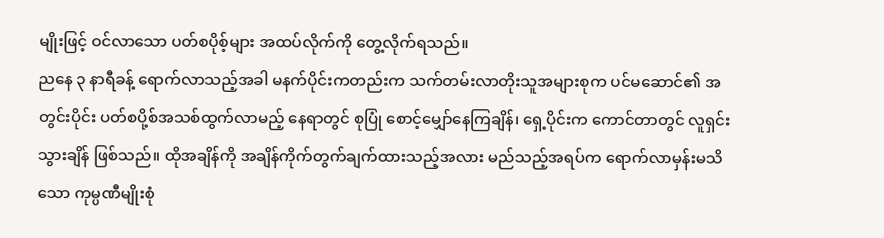မျိုးဖြင့် ဝင်လာသော ပတ်စပိုစ့်များ အထပ်လိုက်ကို တွေ့လိုက်ရသည်။
ညနေ ၃ နာရီခန့် ရောက်လာသည့်အခါ မနက်ပိုင်းကတည်းက သက်တမ်းလာတိုးသူအများစုက ပင်မဆောင်၏ အတွင်းပိုင်း ပတ်စပို့စ်အသစ်ထွက်လာမည့် နေရာတွင် စုပြုံ စောင့်မျှော်နေကြချိန်၊ ရှေ့ပိုင်းက ကောင်တာတွင် လူရှင်းသွားချိန် ဖြစ်သည်။ ထိုအချိန်ကို အချိန်ကိုက်တွက်ချက်ထားသည့်အလား မည်သည့်အရပ်က ရောက်လာမှန်းမသိသော ကုမ္ပဏီမျိုးစုံ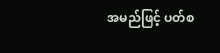အမည်ဖြင့် ပတ်စ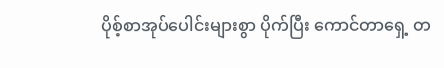ပိုစ့်စာအုပ်ပေါင်းများစွာ ပိုက်ပြီး ကောင်တာရှေ့ တ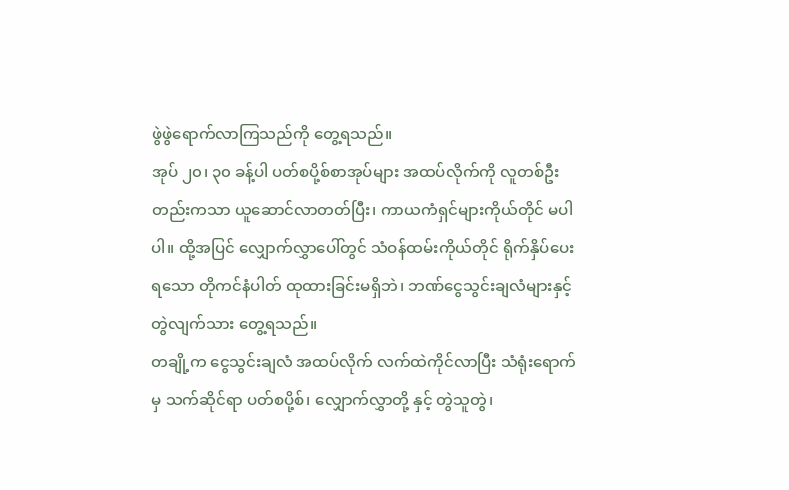ဖွဲဖွဲရောက်လာကြသည်ကို တွေ့ရသည်။
အုပ် ၂၀၊ ၃၀ ခန့်ပါ ပတ်စပို့စ်စာအုပ်များ အထပ်လိုက်ကို လူတစ်ဦးတည်းကသာ ယူဆောင်လာတတ်ပြီး၊ ကာယကံရှင်များကိုယ်တိုင် မပါပါ။ ထို့အပြင် လျှောက်လွှာပေါ်တွင် သံဝန်ထမ်းကိုယ်တိုင် ရိုက်နှိပ်ပေးရသော တိုကင်နံပါတ် ထုထားခြင်းမရှိဘဲ၊ ဘဏ်ငွေသွင်းချလံများနှင့် တွဲလျက်သား တွေ့ရသည်။
တချို့က ငွေသွင်းချလံ အထပ်လိုက် လက်ထဲကိုင်လာပြီး သံရုံးရောက်မှ သက်ဆိုင်ရာ ပတ်စပို့စ်၊ လျှောက်လွှာတို့ နှင့် တွဲသူတွဲ၊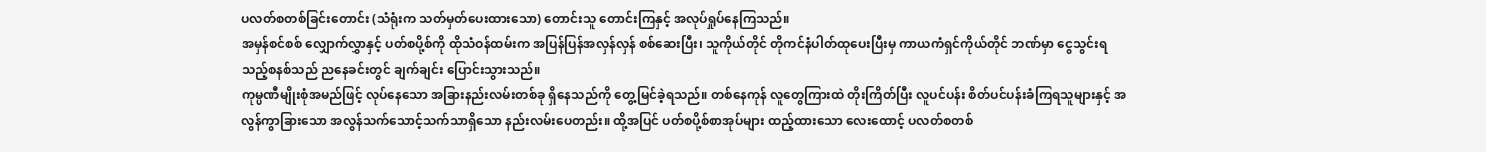ပလတ်စတစ်ခြင်းတောင်း (သံရုံးက သတ်မှတ်ပေးထားသော) တောင်းသူ တောင်းကြနှင့် အလုပ်ရှုပ်နေကြသည်။
အမှန်စင်စစ် လျှောက်လွှာနှင့် ပတ်စပို့စ်ကို ထိုသံဝန်ထမ်းက အပြန်ပြန်အလှန်လှန် စစ်ဆေးပြီး၊ သူကိုယ်တိုင် တိုကင်နံပါတ်ထုပေးပြီးမှ ကာယကံရှင်ကိုယ်တိုင် ဘဏ်မှာ ငွေသွင်းရသည့်စနစ်သည် ညနေခင်းတွင် ချက်ချင်း ပြောင်းသွားသည်။
ကုမ္ပဏီမျိုးစုံအမည်ဖြင့် လုပ်နေသော အခြားနည်းလမ်းတစ်ခု ရှိနေသည်ကို တွေ့မြင်ခဲ့ရသည်။ တစ်နေကုန် လူတွေကြားထဲ တိုးကြိတ်ပြီး လူပင်ပန်း စိတ်ပင်ပန်းခံကြရသူများနှင့် အလွန်ကွာခြားသော အလွန်သက်သောင့်သက်သာရှိသော နည်းလမ်းပေတည်း။ ထို့အပြင် ပတ်စပို့စ်စာအုပ်များ ထည့်ထားသော လေးထောင့် ပလတ်စတစ်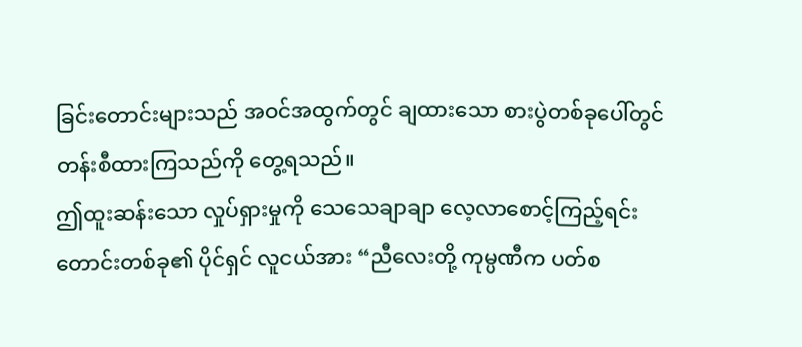ခြင်းတောင်းများသည် အဝင်အထွက်တွင် ချထားသော စားပွဲတစ်ခုပေါ်တွင် တန်းစီထားကြသည်ကို တွေ့ရသည်။
ဤထူးဆန်းသော လှုပ်ရှားမှုကို သေသေချာချာ လေ့လာစောင့်ကြည့်ရင်း တောင်းတစ်ခု၏ ပိုင်ရှင် လူငယ်အား “ညီလေးတို့ ကုမ္ပဏီက ပတ်စ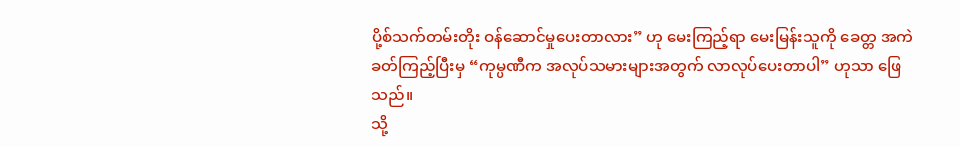ပို့စ်သက်တမ်းတိုး ဝန်ဆောင်မှုပေးတာလား” ဟု မေးကြည့်ရာ မေးမြန်းသူကို ခေတ္တ အကဲခတ်ကြည့်ပြီးမှ “ကုမ္ပဏီက အလုပ်သမားများအတွက် လာလုပ်ပေးတာပါ” ဟုသာ ဖြေသည်။
သို့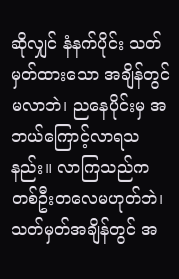ဆိုလျှင် နံနက်ပိုင်း သတ်မှတ်ထားသော အချိန်တွင် မလာဘဲ၊ ညနေပိုင်းမှ အဘယ်ကြောင့်လာရသနည်း။ လာကြသည်က တစ်ဦးတလေမဟုတ်ဘဲ၊ သတ်မှတ်အချိန်တွင် အ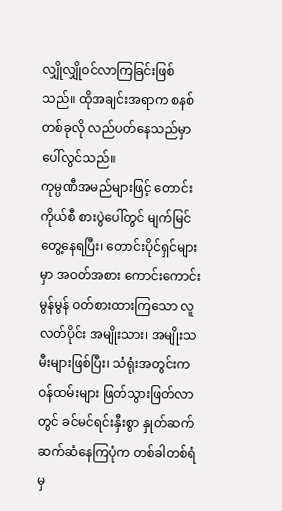လျှိုလျှိုဝင်လာကြခြင်းဖြစ်သည်။ ထိုအချင်းအရာက စနစ်တစ်ခုလို လည်ပတ်နေသည်မှာ ပေါ်လွင်သည်။
ကုမ္ပဏီအမည်များဖြင့် တောင်းကိုယ်စီ စားပွဲပေါ်တွင် မျက်မြင်တွေ့နေရပြီး၊ တောင်းပိုင်ရှင်များမှာ အဝတ်အစား ကောင်းကောင်းမွန်မွန် ဝတ်စားထားကြသော လူလတ်ပိုင်း အမျိုးသား၊ အမျိုးသမီးများဖြစ်ပြီး၊ သံရုံးအတွင်းက ဝန်ထမ်းများ ဖြတ်သွားဖြတ်လာတွင် ခင်မင်ရင်းနှီးစွာ နှုတ်ဆက်ဆက်ဆံနေကြပုံက တစ်ခါတစ်ရံမှ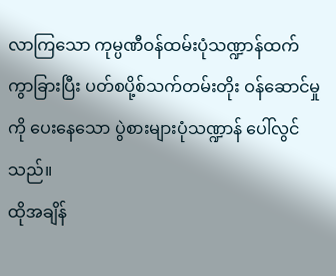လာကြသော ကုမ္ပဏီဝန်ထမ်းပုံသဏ္ဍာန်ထက် ကွာခြားပြီး ပတ်စပို့စ်သက်တမ်းတိုး ဝန်ဆောင်မှုကို ပေးနေသော ပွဲစားများပုံသဏ္ဍာန် ပေါ်လွင်သည်။
ထိုအချိန်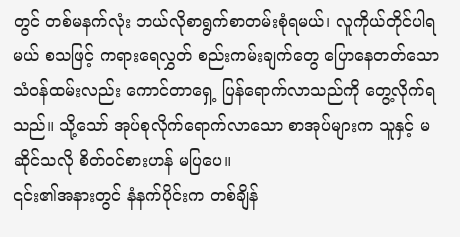တွင် တစ်မနက်လုံး ဘယ်လိုစာရွက်စာတမ်းစုံရမယ်၊ လူကိုယ်တိုင်ပါရမယ် စသဖြင့် ကရားရေလွှတ် စည်းကမ်းချက်တွေ ပြောနေတတ်သော သံဝန်ထမ်းလည်း ကောင်တာရှေ့ ပြန်ရောက်လာသည်ကို တွေ့လိုက်ရသည်။ သို့သော် အုပ်စုလိုက်ရောက်လာသော စာအုပ်များက သူနှင့် မဆိုင်သလို စိတ်ဝင်စားဟန် မပြပေ။
၎င်း၏အနားတွင် နံနက်ပိုင်းက တစ်ချိန်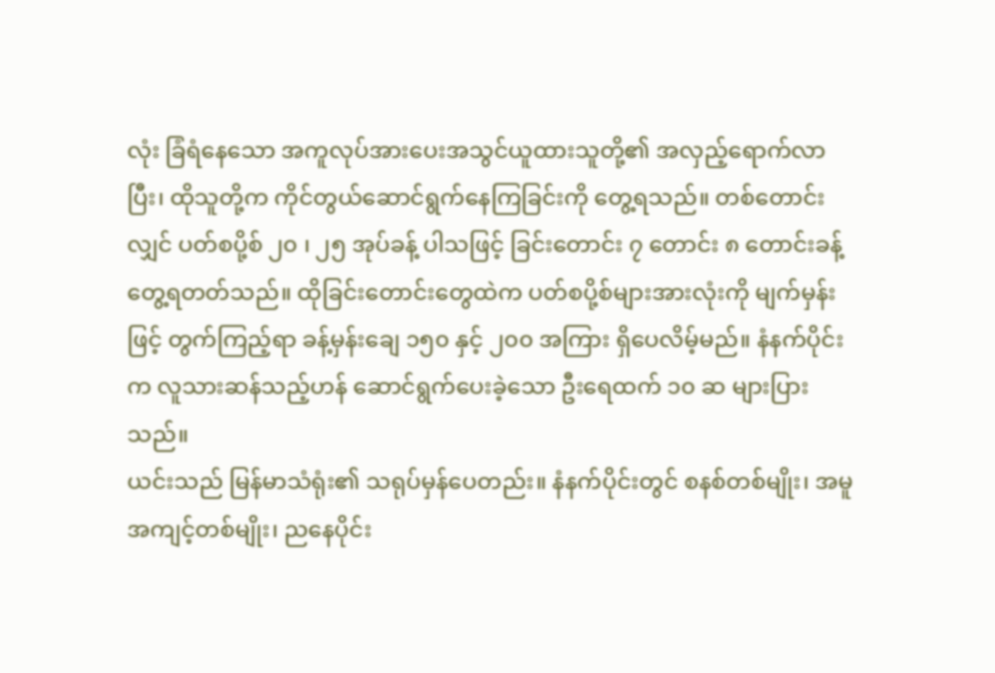လုံး ခြံရံနေသော အကူလုပ်အားပေးအသွင်ယူထားသူတို့၏ အလှည့်ရောက်လာပြီး၊ ထိုသူတို့က ကိုင်တွယ်ဆောင်ရွက်နေကြခြင်းကို တွေ့ရသည်။ တစ်တောင်းလျှင် ပတ်စပို့စ် ၂၀ ၊ ၂၅ အုပ်ခန့် ပါသဖြင့် ခြင်းတောင်း ၇ တောင်း ၈ တောင်းခန့် တွေ့ရတတ်သည်။ ထိုခြင်းတောင်းတွေထဲက ပတ်စပို့စ်များအားလုံးကို မျက်မှန်းဖြင့် တွက်ကြည့်ရာ ခန့်မှန်းချေ ၁၅၀ နှင့် ၂၀၀ အကြား ရှိပေလိမ့်မည်။ နံနက်ပိုင်းက လူသားဆန်သည့်ဟန် ဆောင်ရွက်ပေးခဲ့သော ဦးရေထက် ၁၀ ဆ များပြားသည်။
ယင်းသည် မြန်မာသံရုံး၏ သရုပ်မှန်ပေတည်း။ နံနက်ပိုင်းတွင် စနစ်တစ်မျိုး၊ အမူအကျင့်တစ်မျိုး၊ ညနေပိုင်း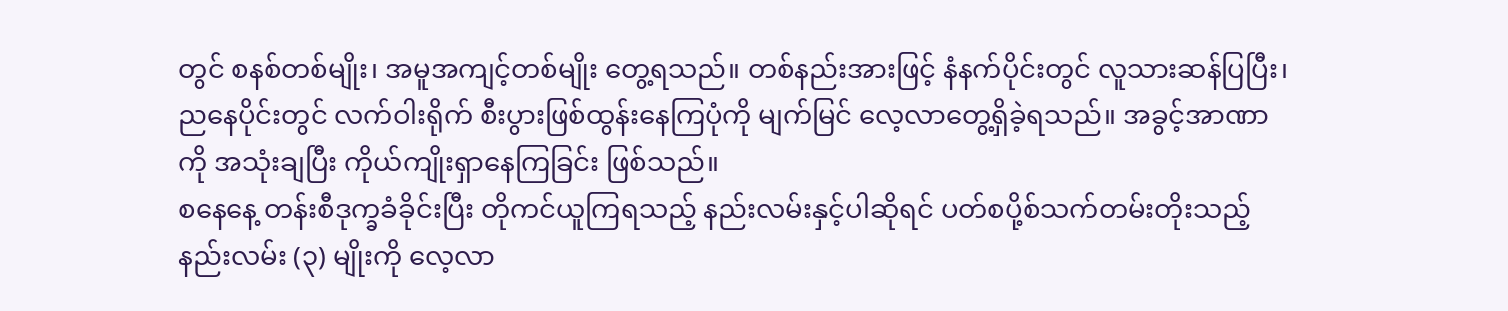တွင် စနစ်တစ်မျိုး၊ အမူအကျင့်တစ်မျိုး တွေ့ရသည်။ တစ်နည်းအားဖြင့် နံနက်ပိုင်းတွင် လူသားဆန်ပြပြီး၊ ညနေပိုင်းတွင် လက်ဝါးရိုက် စီးပွားဖြစ်ထွန်းနေကြပုံကို မျက်မြင် လေ့လာတွေ့ရှိခဲ့ရသည်။ အခွင့်အာဏာကို အသုံးချပြီး ကိုယ်ကျိုးရှာနေကြခြင်း ဖြစ်သည်။
စနေနေ့ တန်းစီဒုက္ခခံခိုင်းပြီး တိုကင်ယူကြရသည့် နည်းလမ်းနှင့်ပါဆိုရင် ပတ်စပို့စ်သက်တမ်းတိုးသည့် နည်းလမ်း (၃) မျိုးကို လေ့လာ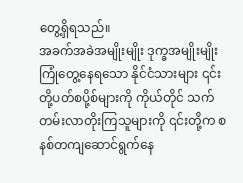တွေ့ရှိရသည်။
အခက်အခဲအမျိုးမျိုး ဒုက္ခအမျိုးမျိုး ကြုံတွေ့နေရသော နိုင်ငံသားများ ၎င်းတို့ပတ်စပို့စ်များကို ကိုယ်တိုင် သက်တမ်းလာတိုးကြသူများကို ၎င်းတို့က စနစ်တကျဆောင်ရွက်နေ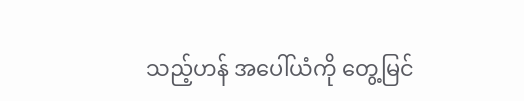သည့်ဟန် အပေါ်ယံကို တွေ့မြင်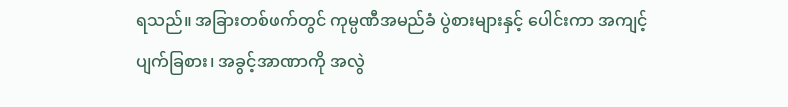ရသည်။ အခြားတစ်ဖက်တွင် ကုမ္ပဏီအမည်ခံ ပွဲစားများနှင့် ပေါင်းကာ အကျင့်ပျက်ခြစား၊ အခွင့်အာဏာကို အလွဲ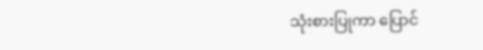သုံးစားပြုကာ ပြောင်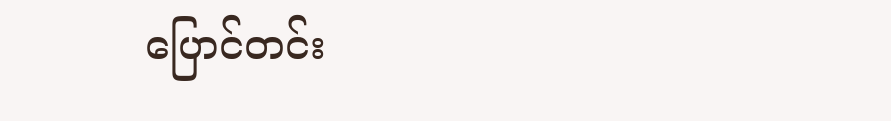ပြောင်တင်း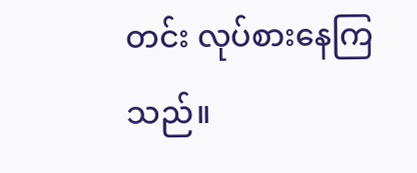တင်း လုပ်စားနေကြသည်။